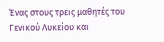Ένας στους τρεις μαθητές του Γενικού Λυκείου και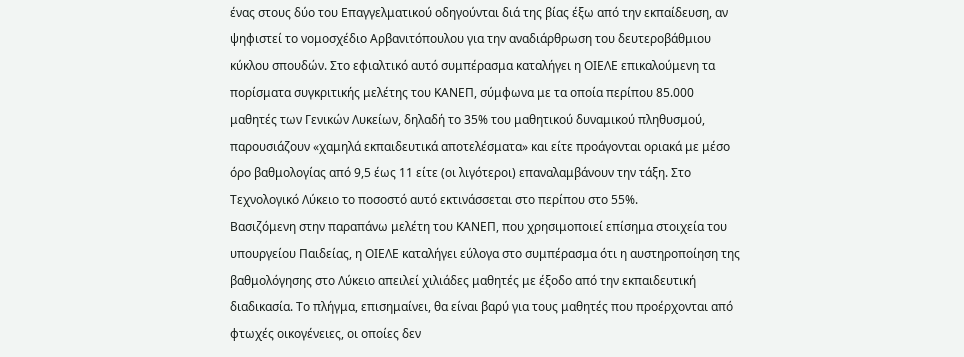ένας στους δύο του Επαγγελματικού οδηγούνται διά της βίας έξω από την εκπαίδευση, αν ψηφιστεί το νομοσχέδιο Αρβανιτόπουλου για την αναδιάρθρωση του δευτεροβάθμιου κύκλου σπουδών. Στο εφιαλτικό αυτό συμπέρασμα καταλήγει η ΟΙΕΛΕ επικαλούμενη τα πορίσματα συγκριτικής μελέτης του ΚΑΝΕΠ, σύμφωνα με τα οποία περίπου 85.000 μαθητές των Γενικών Λυκείων, δηλαδή το 35% του μαθητικού δυναμικού πληθυσμού, παρουσιάζουν «χαμηλά εκπαιδευτικά αποτελέσματα» και είτε προάγονται οριακά με μέσο όρο βαθμολογίας από 9,5 έως 11 είτε (οι λιγότεροι) επαναλαμβάνουν την τάξη. Στο Τεχνολογικό Λύκειο το ποσοστό αυτό εκτινάσσεται στο περίπου στο 55%.
Βασιζόμενη στην παραπάνω μελέτη του ΚΑΝΕΠ, που χρησιμοποιεί επίσημα στοιχεία του υπουργείου Παιδείας, η ΟΙΕΛΕ καταλήγει εύλογα στο συμπέρασμα ότι η αυστηροποίηση της βαθμολόγησης στο Λύκειο απειλεί χιλιάδες μαθητές με έξοδο από την εκπαιδευτική διαδικασία. Το πλήγμα, επισημαίνει, θα είναι βαρύ για τους μαθητές που προέρχονται από φτωχές οικογένειες, οι οποίες δεν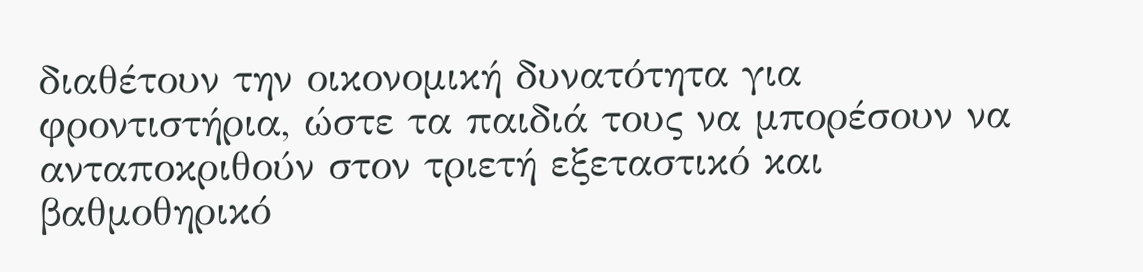διαθέτουν την οικονομική δυνατότητα για φροντιστήρια, ώστε τα παιδιά τους να μπορέσουν να ανταποκριθούν στον τριετή εξεταστικό και βαθμοθηρικό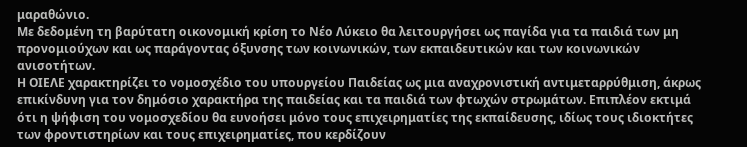μαραθώνιο.
Με δεδομένη τη βαρύτατη οικονομική κρίση το Νέο Λύκειο θα λειτουργήσει ως παγίδα για τα παιδιά των μη προνομιούχων και ως παράγοντας όξυνσης των κοινωνικών, των εκπαιδευτικών και των κοινωνικών ανισοτήτων.
Η ΟΙΕΛΕ χαρακτηρίζει το νομοσχέδιο του υπουργείου Παιδείας ως μια αναχρονιστική αντιμεταρρύθμιση, άκρως επικίνδυνη για τον δημόσιο χαρακτήρα της παιδείας και τα παιδιά των φτωχών στρωμάτων. Επιπλέον εκτιμά ότι η ψήφιση του νομοσχεδίου θα ευνοήσει μόνο τους επιχειρηματίες της εκπαίδευσης, ιδίως τους ιδιοκτήτες των φροντιστηρίων και τους επιχειρηματίες, που κερδίζουν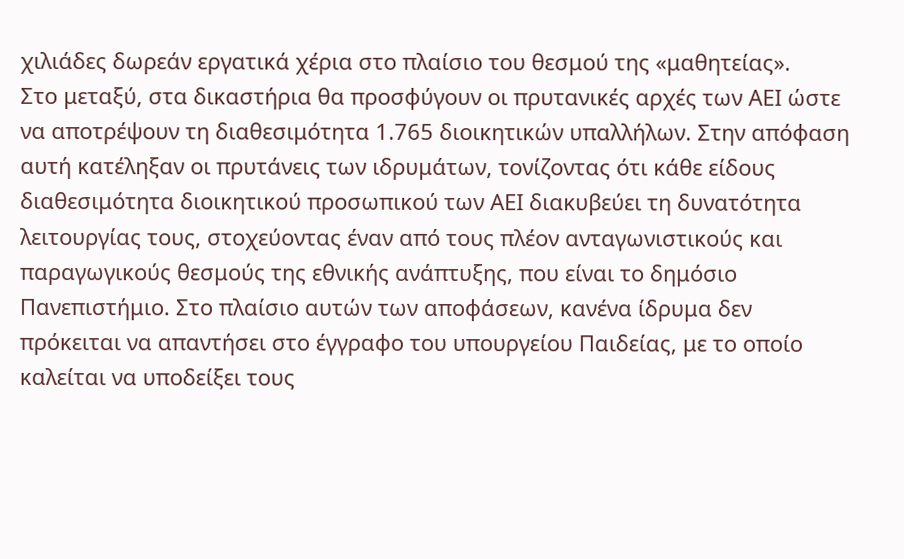χιλιάδες δωρεάν εργατικά χέρια στο πλαίσιο του θεσμού της «μαθητείας».
Στο μεταξύ, στα δικαστήρια θα προσφύγουν οι πρυτανικές αρχές των ΑΕΙ ώστε να αποτρέψουν τη διαθεσιμότητα 1.765 διοικητικών υπαλλήλων. Στην απόφαση αυτή κατέληξαν οι πρυτάνεις των ιδρυμάτων, τονίζοντας ότι κάθε είδους διαθεσιμότητα διοικητικού προσωπικού των ΑΕΙ διακυβεύει τη δυνατότητα λειτουργίας τους, στοχεύοντας έναν από τους πλέον ανταγωνιστικούς και παραγωγικούς θεσμούς της εθνικής ανάπτυξης, που είναι το δημόσιο Πανεπιστήμιο. Στο πλαίσιο αυτών των αποφάσεων, κανένα ίδρυμα δεν πρόκειται να απαντήσει στο έγγραφο του υπουργείου Παιδείας, με το οποίο καλείται να υποδείξει τους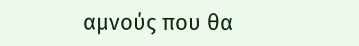αμνούς που θα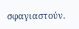σφαγιαστούν.